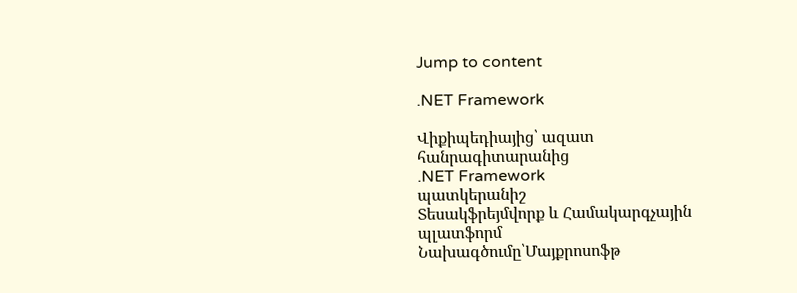Jump to content

.NET Framework

Վիքիպեդիայից՝ ազատ հանրագիտարանից
.NET Framework
պատկերանիշ
Տեսակֆրեյմվորք և Համակարգչային պլատֆորմ
Նախագծումը՝Մայքրոսոֆթ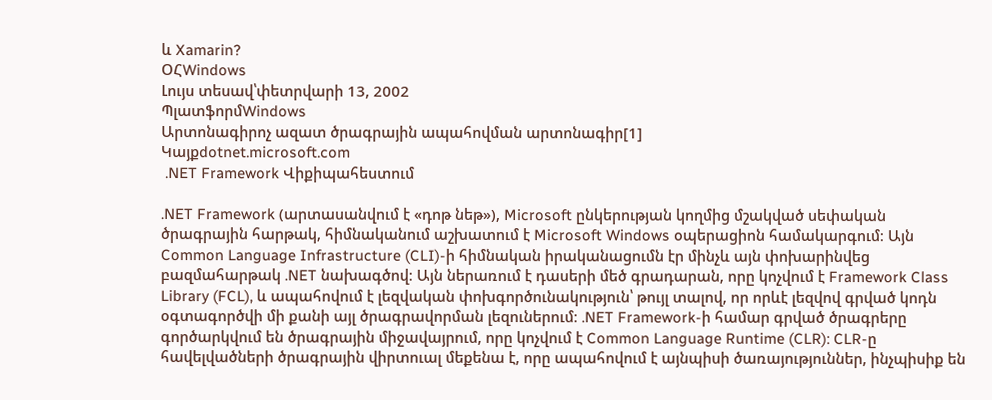և Xamarin?
ՕՀWindows
Լույս տեսավ՝փետրվարի 13, 2002
ՊլատֆորմWindows
Արտոնագիրոչ ազատ ծրագրային ապահովման արտոնագիր[1]
Կայքdotnet.microsoft.com
 .NET Framework Վիքիպահեստում

.NET Framework (արտասանվում է «դոթ նեթ»), Microsoft ընկերության կողմից մշակված սեփական ծրագրային հարթակ, հիմնականում աշխատում է Microsoft Windows օպերացիոն համակարգում։ Այն Common Language Infrastructure (CLI)-ի հիմնական իրականացումն էր մինչև այն փոխարինվեց բազմահարթակ .NET նախագծով։ Այն ներառում է դասերի մեծ գրադարան, որը կոչվում է Framework Class Library (FCL), և ապահովում է լեզվական փոխգործունակություն՝ թույլ տալով, որ որևէ լեզվով գրված կոդն օգտագործվի մի քանի այլ ծրագրավորման լեզուներում։ .NET Framework-ի համար գրված ծրագրերը գործարկվում են ծրագրային միջավայրում, որը կոչվում է Common Language Runtime (CLR): CLR-ը հավելվածների ծրագրային վիրտուալ մեքենա է, որը ապահովում է այնպիսի ծառայություններ, ինչպիսիք են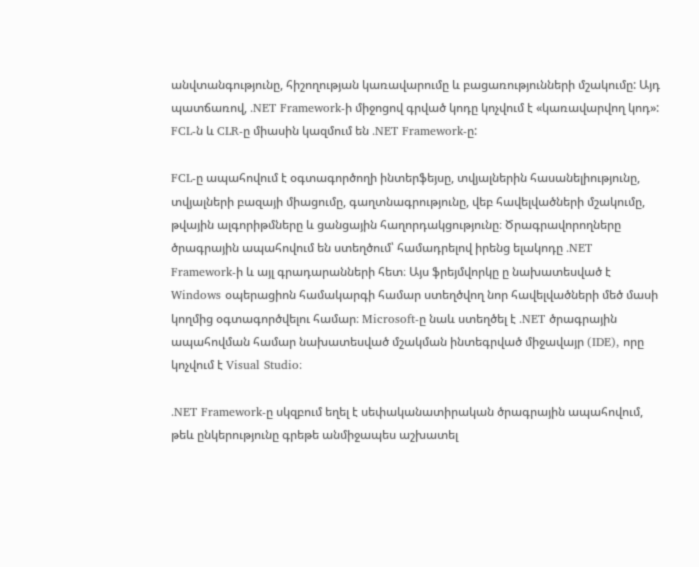անվտանգությունը, հիշողության կառավարումը և բացառությունների մշակումը: Այդ պատճառով, .NET Framework-ի միջոցով գրված կոդը կոչվում է «կառավարվող կոդ»: FCL-ն և CLR-ը միասին կազմում են .NET Framework-ը:

FCL-ը ապահովում է օգտագործողի ինտերֆեյսը, տվյալներին հասանելիությունը, տվյալների բազայի միացումը, գաղտնագրությունը, վեբ հավելվածների մշակումը, թվային ալգորիթմները և ցանցային հաղորդակցությունը։ Ծրագրավորողները ծրագրային ապահովում են ստեղծում՝ համադրելով իրենց ելակոդը .NET Framework-ի և այլ գրադարանների հետ։ Այս ֆրեյմվորկը ը նախատեսված է Windows օպերացիոն համակարգի համար ստեղծվող նոր հավելվածների մեծ մասի կողմից օգտագործվելու համար։ Microsoft-ը նաև ստեղծել է .NET ծրագրային ապահովման համար նախատեսված մշակման ինտեգրված միջավայր (IDE), որը կոչվում է Visual Studio։

.NET Framework-ը սկզբում եղել է սեփականատիրական ծրագրային ապահովում, թեև ընկերությունը գրեթե անմիջապես աշխատել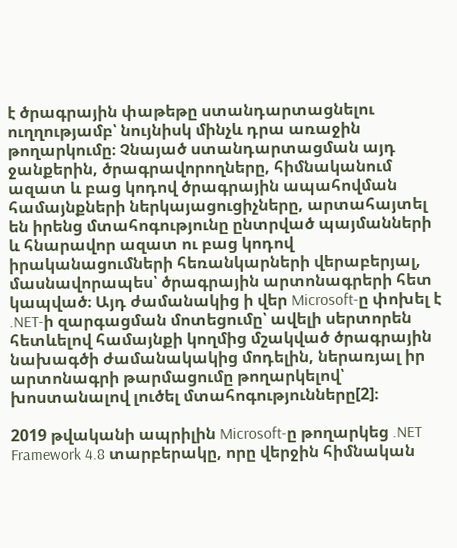է ծրագրային փաթեթը ստանդարտացնելու ուղղությամբ՝ նույնիսկ մինչև դրա առաջին թողարկումը։ Չնայած ստանդարտացման այդ ջանքերին, ծրագրավորողները, հիմնականում ազատ և բաց կոդով ծրագրային ապահովման համայնքների ներկայացուցիչները, արտահայտել են իրենց մտահոգությունը ընտրված պայմանների և հնարավոր ազատ ու բաց կոդով իրականացումների հեռանկարների վերաբերյալ, մասնավորապես՝ ծրագրային արտոնագրերի հետ կապված։ Այդ ժամանակից ի վեր Microsoft-ը փոխել է .NET-ի զարգացման մոտեցումը՝ ավելի սերտորեն հետևելով համայնքի կողմից մշակված ծրագրային նախագծի ժամանակակից մոդելին, ներառյալ իր արտոնագրի թարմացումը թողարկելով՝ խոստանալով լուծել մտահոգությունները[2]։

2019 թվականի ապրիլին Microsoft-ը թողարկեց .NET Framework 4.8 տարբերակը, որը վերջին հիմնական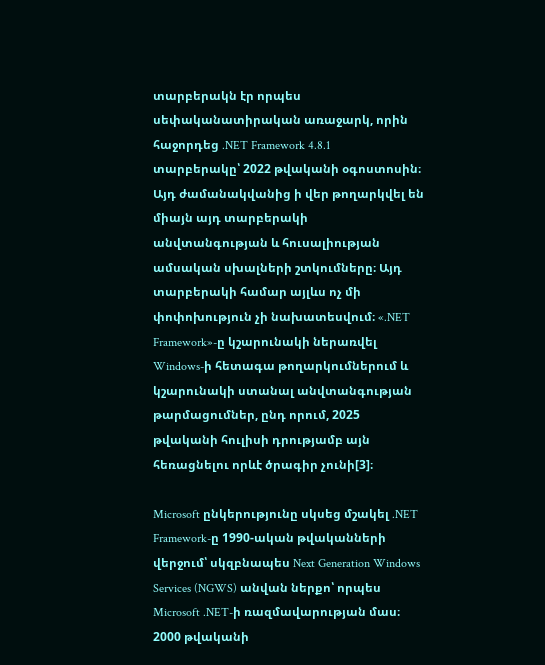տարբերակն էր որպես սեփականատիրական առաջարկ, որին հաջորդեց .NET Framework 4.8.1 տարբերակը՝ 2022 թվականի օգոստոսին։ Այդ ժամանակվանից ի վեր թողարկվել են միայն այդ տարբերակի անվտանգության և հուսալիության ամսական սխալների շտկումները։ Այդ տարբերակի համար այլևս ոչ մի փոփոխություն չի նախատեսվում։ «.NET Framework»-ը կշարունակի ներառվել Windows-ի հետագա թողարկումներում և կշարունակի ստանալ անվտանգության թարմացումներ, ընդ որում, 2025 թվականի հուլիսի դրությամբ այն հեռացնելու որևէ ծրագիր չունի[3]։

Microsoft ընկերությունը սկսեց մշակել .NET Framework-ը 1990-ական թվականների վերջում՝ սկզբնապես Next Generation Windows Services (NGWS) անվան ներքո՝ որպես Microsoft .NET-ի ռազմավարության մաս։ 2000 թվականի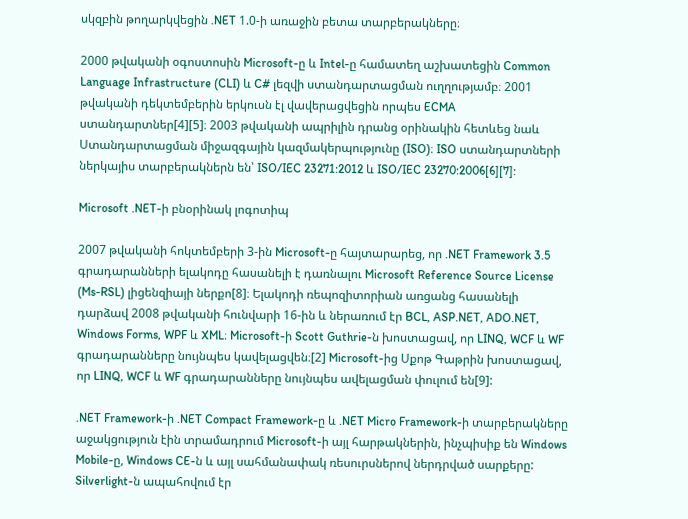սկզբին թողարկվեցին .NET 1.0-ի առաջին բետա տարբերակները։

2000 թվականի օգոստոսին Microsoft-ը և Intel-ը համատեղ աշխատեցին Common Language Infrastructure (CLI) և C# լեզվի ստանդարտացման ուղղությամբ։ 2001 թվականի դեկտեմբերին երկուսն էլ վավերացվեցին որպես ECMA ստանդարտներ[4][5]։ 2003 թվականի ապրիլին դրանց օրինակին հետևեց նաև Ստանդարտացման միջազգային կազմակերպությունը (ISO)։ ISO ստանդարտների ներկայիս տարբերակներն են՝ ISO/IEC 23271:2012 և ISO/IEC 23270:2006[6][7]:

Microsoft .NET-ի բնօրինակ լոգոտիպ

2007 թվականի հոկտեմբերի 3-ին Microsoft-ը հայտարարեց, որ .NET Framework 3.5 գրադարանների ելակոդը հասանելի է դառնալու Microsoft Reference Source License (Ms-RSL) լիցենզիայի ներքո[8]։ Ելակոդի ռեպոզիտորիան առցանց հասանելի դարձավ 2008 թվականի հունվարի 16-ին և ներառում էր BCL, ASP.NET, ADO.NET, Windows Forms, WPF և XML։ Microsoft-ի Scott Guthrie-ն խոստացավ, որ LINQ, WCF և WF գրադարանները նույնպես կավելացվեն։[2] Microsoft-ից Սքոթ Գաթրին խոստացավ, որ LINQ, WCF և WF գրադարանները նույնպես ավելացման փուլում են[9]:

.NET Framework-ի .NET Compact Framework-ը և .NET Micro Framework-ի տարբերակները աջակցություն էին տրամադրում Microsoft-ի այլ հարթակներին, ինչպիսիք են Windows Mobile-ը, Windows CE-ն և այլ սահմանափակ ռեսուրսներով ներդրված սարքերը: Silverlight-ն ապահովում էր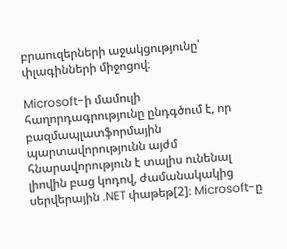բրաուզերների աջակցությունը՝ փլագինների միջոցով։

Microsoft-ի մամուլի հաղորդագրությունը ընդգծում է, որ բազմապլատֆորմային պարտավորությունն այժմ հնարավորություն է տալիս ունենալ լիովին բաց կոդով, ժամանակակից սերվերային .NET փաթեթ[2]։ Microsoft-ը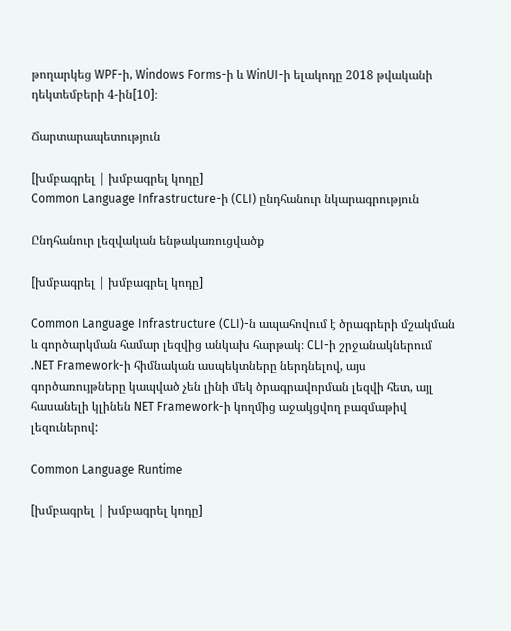թողարկեց WPF-ի, Windows Forms-ի և WinUI-ի ելակոդը 2018 թվականի դեկտեմբերի 4-ին[10]։

Ճարտարապետություն

[խմբագրել | խմբագրել կոդը]
Common Language Infrastructure-ի (CLI) ընդհանուր նկարագրություն

Ընդհանուր լեզվական ենթակառուցվածք

[խմբագրել | խմբագրել կոդը]

Common Language Infrastructure (CLI)-ն ապահովում է ծրագրերի մշակման և գործարկման համար լեզվից անկախ հարթակ։ CLI-ի շրջանակներում .NET Framework-ի հիմնական ասպեկտները ներդնելով, այս գործառույթները կապված չեն լինի մեկ ծրագրավորման լեզվի հետ, այլ հասանելի կլինեն NET Framework-ի կողմից աջակցվող բազմաթիվ լեզուներով:

Common Language Runtime

[խմբագրել | խմբագրել կոդը]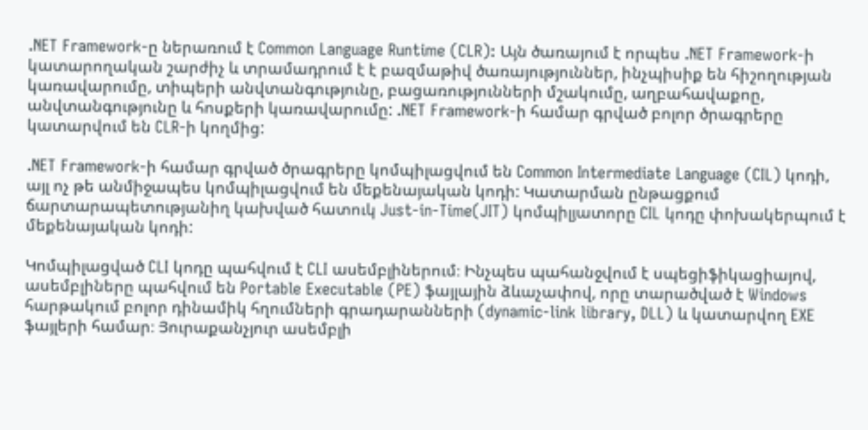.NET Framework-ը ներառում է Common Language Runtime (CLR): Այն ծառայում է որպես .NET Framework-ի կատարողական շարժիչ և տրամադրում է է բազմաթիվ ծառայություններ, ինչպիսիք են հիշողության կառավարումը, տիպերի անվտանգությունը, բացառությունների մշակումը, աղբահավաքոը, անվտանգությունը և հոսքերի կառավարումը: .NET Framework-ի համար գրված բոլոր ծրագրերը կատարվում են CLR-ի կողմից:

.NET Framework-ի համար գրված ծրագրերը կոմպիլացվում են Common Intermediate Language (CIL) կոդի, այլ ոչ թե անմիջապես կոմպիլացվում են մեքենայական կոդի: Կատարման ընթացքում ճարտարապետությանիղ կախված հատուկ Just-in-Time(JIT) կոմպիլյատորը CIL կոդը փոխակերպում է մեքենայական կոդի:

Կոմպիլացված CLI կոդը պահվում է CLI ասեմբլիներում։ Ինչպես պահանջվում է սպեցիֆիկացիայով, ասեմբլիները պահվում են Portable Executable (PE) ֆայլային ձևաչափով, որը տարածված է Windows հարթակում բոլոր դինամիկ հղումների գրադարանների (dynamic-link library, DLL) և կատարվող EXE ֆայլերի համար։ Յուրաքանչյուր ասեմբլի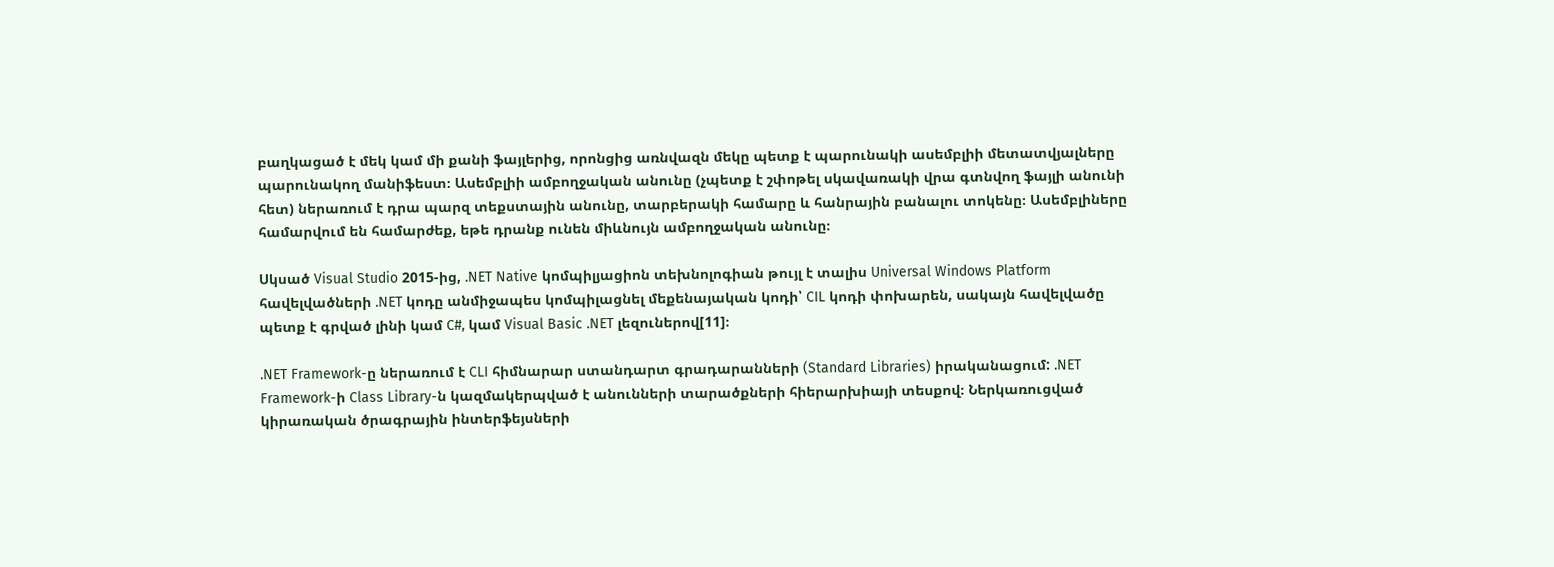բաղկացած է մեկ կամ մի քանի ֆայլերից, որոնցից առնվազն մեկը պետք է պարունակի ասեմբլիի մետատվյալները պարունակող մանիֆեստ։ Ասեմբլիի ամբողջական անունը (չպետք է շփոթել սկավառակի վրա գտնվող ֆայլի անունի հետ) ներառում է դրա պարզ տեքստային անունը, տարբերակի համարը և հանրային բանալու տոկենը։ Ասեմբլիները համարվում են համարժեք, եթե դրանք ունեն միևնույն ամբողջական անունը։

Սկսած Visual Studio 2015-ից, .NET Native կոմպիլյացիոն տեխնոլոգիան թույլ է տալիս Universal Windows Platform հավելվածների .NET կոդը անմիջապես կոմպիլացնել մեքենայական կոդի՝ CIL կոդի փոխարեն, սակայն հավելվածը պետք է գրված լինի կամ C#, կամ Visual Basic .NET լեզուներով[11]։

.NET Framework-ը ներառում է CLI հիմնարար ստանդարտ գրադարանների (Standard Libraries) իրականացում: .NET Framework-ի Class Library-ն կազմակերպված է անունների տարածքների հիերարխիայի տեսքով։ Ներկառուցված կիրառական ծրագրային ինտերֆեյսների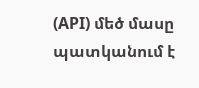(API) մեծ մասը պատկանում է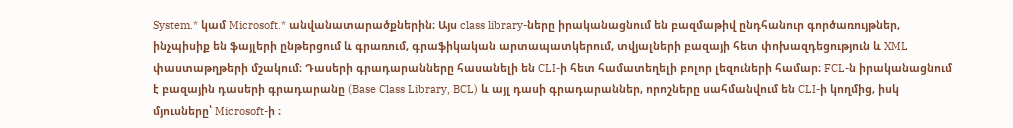System.* կամ Microsoft.* անվանատարածքներին։ Այս class library-ները իրականացնում են բազմաթիվ ընդհանուր գործառույթներ, ինչպիսիք են ֆայլերի ընթերցում և գրառում, գրաֆիկական արտապատկերում, տվյալների բազայի հետ փոխազդեցություն և XML փաստաթղթերի մշակում։ Դասերի գրադարանները հասանելի են CLI-ի հետ համատեղելի բոլոր լեզուների համար։ FCL-ն իրականացնում է բազային դասերի գրադարանը (Base Class Library, BCL) և այլ դասի գրադարաններ, որոշները սահմանվում են CLI-ի կողմից, իսկ մյուսները՝ Microsoft-ի ։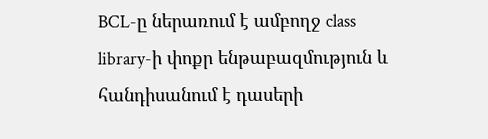BCL-ը ներառում է ամբողջ class library-ի փոքր ենթաբազմություն և հանդիսանում է դասերի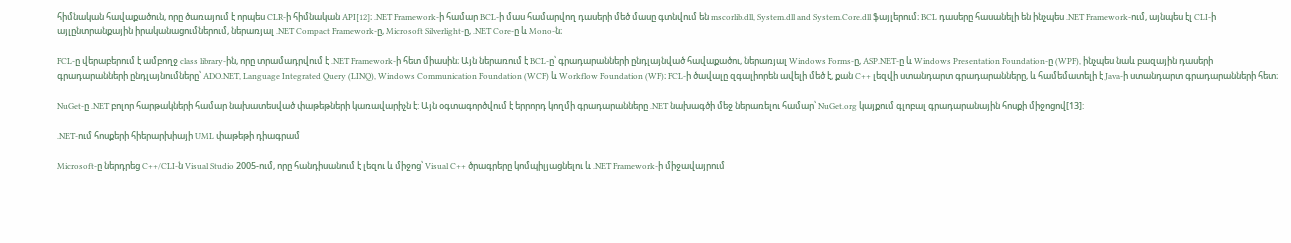հիմնական հավաքածուն, որը ծառայում է որպես CLR-ի հիմնական API[12]։ .NET Framework-ի համար BCL-ի մաս համարվող դասերի մեծ մասը գտնվում են mscorlib.dll, System.dll and System.Core.dll ֆայլերում։ BCL դասերը հասանելի են ինչպես .NET Framework-ում, այնպես էլ CLI-ի այլընտրանքային իրականացումներում, ներառյալ .NET Compact Framework-ը, Microsoft Silverlight-ը, .NET Core-ը և Mono-ն։

FCL-ը վերաբերում է ամբողջ class library-ին, որը տրամադրվում է .NET Framework-ի հետ միասին։ Այն ներառում է BCL-ը՝ գրադարանների ընդլայնված հավաքածու, ներառյալ Windows Forms-ը, ASP.NET-ը և Windows Presentation Foundation-ը (WPF), ինչպես նաև բազային դասերի գրադարանների ընդլայնումները՝ ADO.NET, Language Integrated Query (LINQ), Windows Communication Foundation (WCF) և Workflow Foundation (WF)։ FCL-ի ծավալը զգալիորեն ավելի մեծ է, քան C++ լեզվի ստանդարտ գրադարանները, և համեմատելի է Java-ի ստանդարտ գրադարանների հետ։

NuGet-ը .NET բոլոր հարթակների համար նախատեսված փաթեթների կառավարիչն է: Այն օգտագործվում է երրորդ կողմի գրադարանները .NET նախագծի մեջ ներառելու համար՝ NuGet.org կայքում գլոբալ գրադարանային հոսքի միջոցով[13]:

.NET-ում հոսքերի հիերարխիայի UML փաթեթի դիագրամ

Microsoft-ը ներդրեց C++/CLI-ն Visual Studio 2005-ում, որը հանդիսանում է լեզու և միջոց՝ Visual C++ ծրագրերը կոմպիլյացնելու և .NET Framework-ի միջավայրում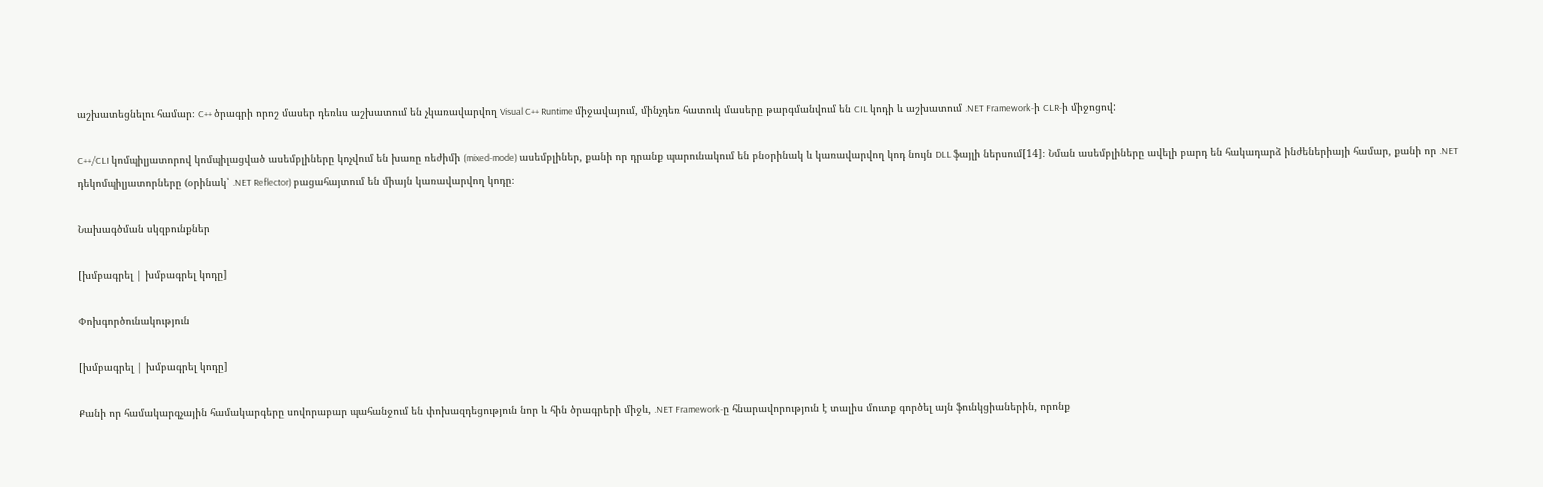աշխատեցնելու համար։ C++ ծրագրի որոշ մասեր դեռևս աշխատում են չկառավարվող Visual C++ Runtime միջավայում, մինչդեռ հատուկ մասերը թարգմանվում են CIL կոդի և աշխատում .NET Framework-ի CLR-ի միջոցով:

C++/CLI կոմպիլյատորով կոմպիլացված ասեմբլիները կոչվում են խառը ռեժիմի (mixed-mode) ասեմբլիներ, քանի որ դրանք պարունակում են բնօրինակ և կառավարվող կոդ նույն DLL ֆայլի ներսում[14]։ Նման ասեմբլիները ավելի բարդ են հակադարձ ինժեներիայի համար, քանի որ .NET դեկոմպիլյատորները (օրինակ՝ .NET Reflector) բացահայտում են միայն կառավարվող կոդը։

Նախագծման սկզբունքներ

[խմբագրել | խմբագրել կոդը]

Փոխգործունակություն

[խմբագրել | խմբագրել կոդը]

Քանի որ համակարգչային համակարգերը սովորաբար պահանջում են փոխազդեցություն նոր և հին ծրագրերի միջև, .NET Framework-ը հնարավորություն է տալիս մուտք գործել այն ֆունկցիաներին, որոնք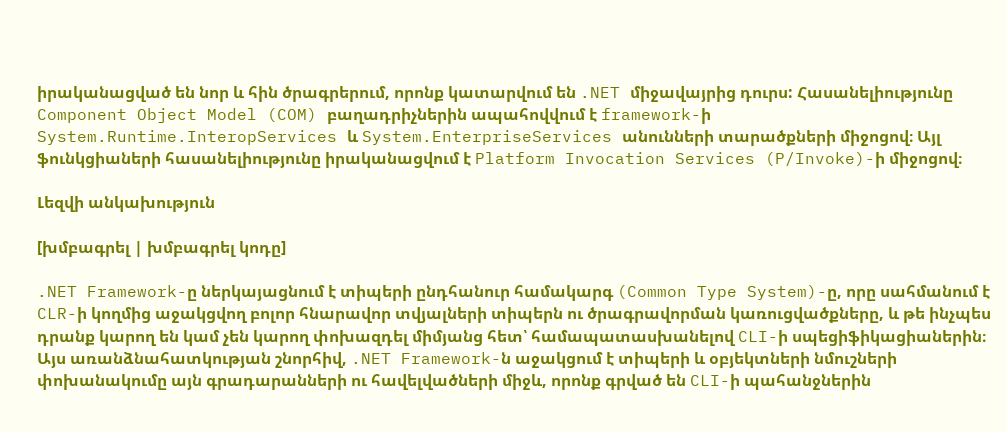իրականացված են նոր և հին ծրագրերում, որոնք կատարվում են .NET միջավայրից դուրս: Հասանելիությունը Component Object Model (COM) բաղադրիչներին ապահովվում է framework-ի System.Runtime.InteropServices և System.EnterpriseServices անունների տարածքների միջոցով։ Այլ ֆունկցիաների հասանելիությունը իրականացվում է Platform Invocation Services (P/Invoke)-ի միջոցով։

Լեզվի անկախություն

[խմբագրել | խմբագրել կոդը]

.NET Framework-ը ներկայացնում է տիպերի ընդհանուր համակարգ (Common Type System)-ը, որը սահմանում է CLR-ի կողմից աջակցվող բոլոր հնարավոր տվյալների տիպերն ու ծրագրավորման կառուցվածքները, և թե ինչպես դրանք կարող են կամ չեն կարող փոխազդել միմյանց հետ՝ համապատասխանելով CLI-ի սպեցիֆիկացիաներին։ Այս առանձնահատկության շնորհիվ, .NET Framework-ն աջակցում է տիպերի և օբյեկտների նմուշների փոխանակումը այն գրադարանների ու հավելվածների միջև, որոնք գրված են CLI-ի պահանջներին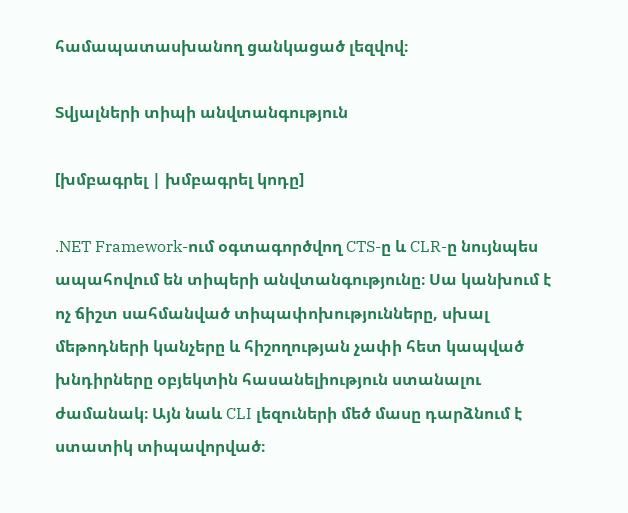համապատասխանող ցանկացած լեզվով։

Տվյալների տիպի անվտանգություն

[խմբագրել | խմբագրել կոդը]

.NET Framework-ում օգտագործվող CTS-ը և CLR-ը նույնպես ապահովում են տիպերի անվտանգությունը։ Սա կանխում է ոչ ճիշտ սահմանված տիպափոխությունները, սխալ մեթոդների կանչերը և հիշողության չափի հետ կապված խնդիրները օբյեկտին հասանելիություն ստանալու ժամանակ։ Այն նաև CLI լեզուների մեծ մասը դարձնում է ստատիկ տիպավորված։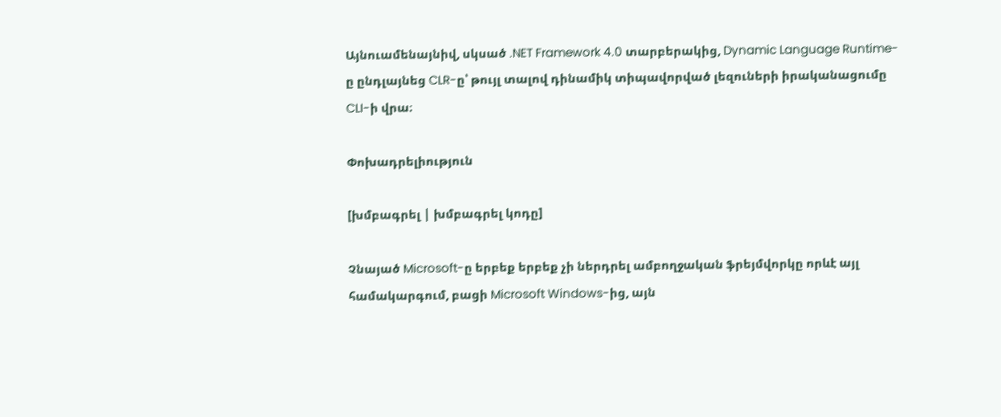Այնուամենայնիվ, սկսած .NET Framework 4.0 տարբերակից, Dynamic Language Runtime-ը ընդլայնեց CLR-ը՝ թույլ տալով դինամիկ տիպավորված լեզուների իրականացումը CLI-ի վրա։

Փոխադրելիություն

[խմբագրել | խմբագրել կոդը]

Չնայած Microsoft-ը երբեք երբեք չի ներդրել ամբողջական ֆրեյմվորկը որևէ այլ համակարգում, բացի Microsoft Windows-ից, այն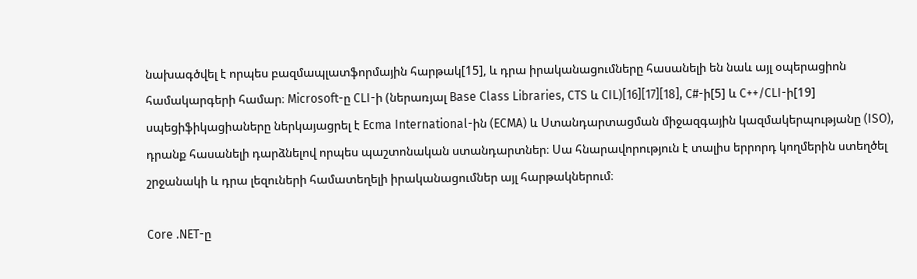նախագծվել է որպես բազմապլատֆորմային հարթակ[15], և դրա իրականացումները հասանելի են նաև այլ օպերացիոն համակարգերի համար։ Microsoft-ը CLI-ի (ներառյալ Base Class Libraries, CTS և CIL)[16][17][18], C#-ի[5] և C++/CLI-ի[19] սպեցիֆիկացիաները ներկայացրել է Ecma International-ին (ECMA) և Ստանդարտացման միջազգային կազմակերպությանը (ISO), դրանք հասանելի դարձնելով որպես պաշտոնական ստանդարտներ։ Սա հնարավորություն է տալիս երրորդ կողմերին ստեղծել շրջանակի և դրա լեզուների համատեղելի իրականացումներ այլ հարթակներում։

Core .NET-ը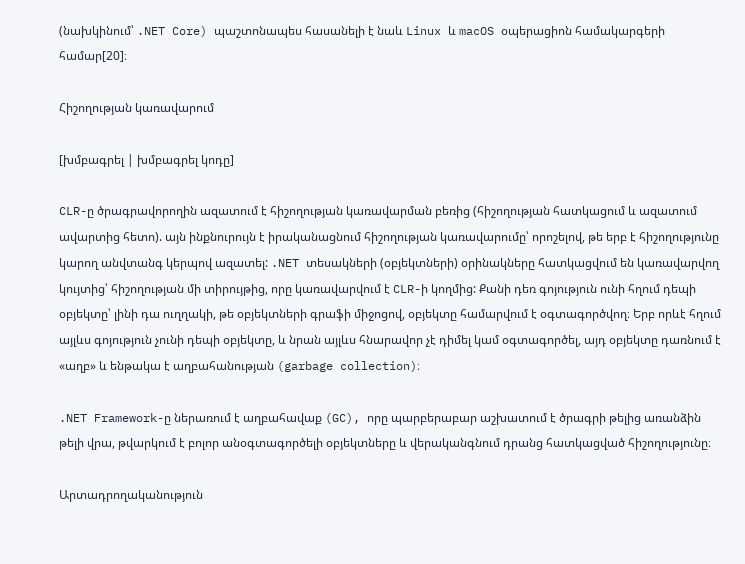(նախկինում՝ .NET Core) պաշտոնապես հասանելի է նաև Linux և macOS օպերացիոն համակարգերի համար[20]։

Հիշողության կառավարում

[խմբագրել | խմբագրել կոդը]

CLR-ը ծրագրավորողին ազատում է հիշողության կառավարման բեռից (հիշողության հատկացում և ազատում ավարտից հետո). այն ինքնուրույն է իրականացնում հիշողության կառավարումը՝ որոշելով, թե երբ է հիշողությունը կարող անվտանգ կերպով ազատել: .NET տեսակների (օբյեկտների) օրինակները հատկացվում են կառավարվող կույտից՝ հիշողության մի տիրույթից, որը կառավարվում է CLR-ի կողմից: Քանի դեռ գոյություն ունի հղում դեպի օբյեկտը՝ լինի դա ուղղակի, թե օբյեկտների գրաֆի միջոցով, օբյեկտը համարվում է օգտագործվող։ Երբ որևէ հղում այլևս գոյություն չունի դեպի օբյեկտը, և նրան այլևս հնարավոր չէ դիմել կամ օգտագործել, այդ օբյեկտը դառնում է «աղբ» և ենթակա է աղբահանության (garbage collection)։

.NET Framework-ը ներառում է աղբահավաք (GC), որը պարբերաբար աշխատում է ծրագրի թելից առանձին թելի վրա, թվարկում է բոլոր անօգտագործելի օբյեկտները և վերականգնում դրանց հատկացված հիշողությունը։

Արտադրողականություն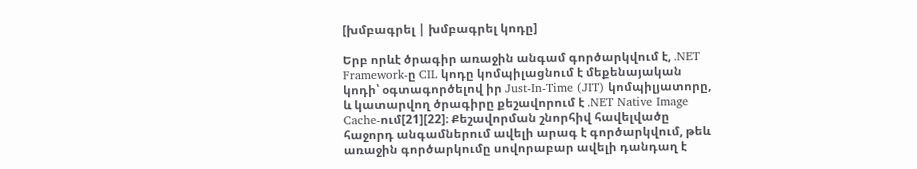[խմբագրել | խմբագրել կոդը]

Երբ որևէ ծրագիր առաջին անգամ գործարկվում է, .NET Framework-ը CIL կոդը կոմպիլացնում է մեքենայական կոդի՝ օգտագործելով իր Just-In-Time (JIT) կոմպիլյատորը, և կատարվող ծրագիրը քեշավորում է .NET Native Image Cache-ում[21][22]։ Քեշավորման շնորհիվ հավելվածը հաջորդ անգամներում ավելի արագ է գործարկվում, թեև առաջին գործարկումը սովորաբար ավելի դանդաղ է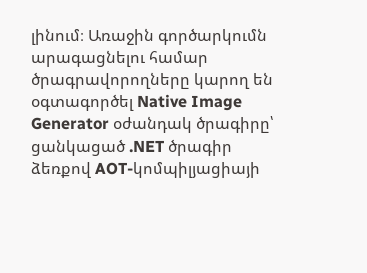լինում։ Առաջին գործարկումն արագացնելու համար ծրագրավորողները կարող են օգտագործել Native Image Generator օժանդակ ծրագիրը՝ ցանկացած .NET ծրագիր ձեռքով AOT-կոմպիլյացիայի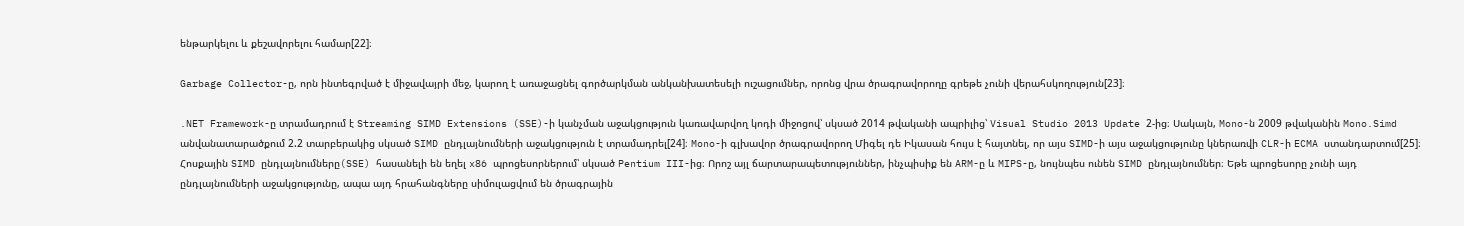ենթարկելու և քեշավորելու համար[22]։

Garbage Collector-ը, որն ինտեգրված է միջավայրի մեջ, կարող է առաջացնել գործարկման անկանխատեսելի ուշացումներ, որոնց վրա ծրագրավորողը գրեթե չունի վերահսկողություն[23]։

.NET Framework-ը տրամադրում է Streaming SIMD Extensions (SSE)-ի կանչման աջակցություն կառավարվող կոդի միջոցով՝ սկսած 2014 թվականի ապրիլից՝ Visual Studio 2013 Update 2-ից։ Սակայն, Mono-ն 2009 թվականին Mono.Simd անվանատարածքում 2.2 տարբերակից սկսած SIMD ընդլայնումների աջակցություն է տրամադրել[24]։ Mono-ի գլխավոր ծրագրավորող Միգել դե Իկասան հույս է հայտնել, որ այս SIMD-ի այս աջակցությունը կներառվի CLR-ի ECMA ստանդարտում[25]։ Հոսքային SIMD ընդլայնումները(SSE) հասանելի են եղել x86 պրոցեսորներում՝ սկսած Pentium III-ից։ Որոշ այլ ճարտարապետություններ, ինչպիսիք են ARM-ը և MIPS-ը, նույնպես ունեն SIMD ընդլայնումներ։ Եթե պրոցեսորը չունի այդ ընդլայնումների աջակցությունը, ապա այդ հրահանգները սիմուլացվում են ծրագրային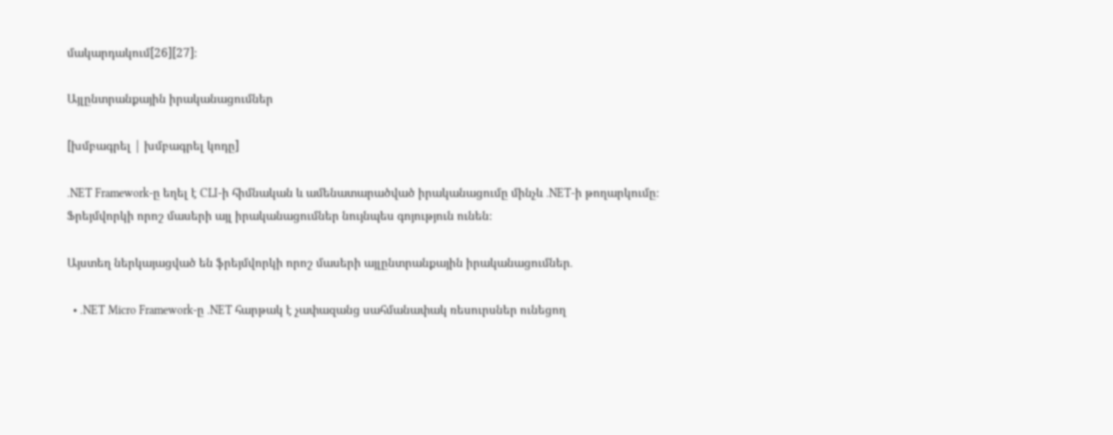մակարդակում[26][27]։

Այլընտրանքային իրականացումներ

[խմբագրել | խմբագրել կոդը]

.NET Framework-ը եղել է CLI-ի հիմնական և ամենատարածված իրականացումը մինչև .NET-ի թողարկումը։ Ֆրեյմվորկի որոշ մասերի այլ իրականացումներ նույնպես գոյություն ունեն։

Այստեղ ներկայացված են ֆրեյմվորկի որոշ մասերի այլընտրանքային իրականացումներ․

  • .NET Micro Framework-ը .NET հարթակ է չափազանց սահմանափակ ռեսուրսներ ունեցող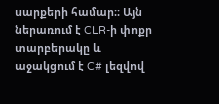սարքերի համար։։ Այն ներառում է CLR-ի փոքր տարբերակը և աջակցում է C# լեզվով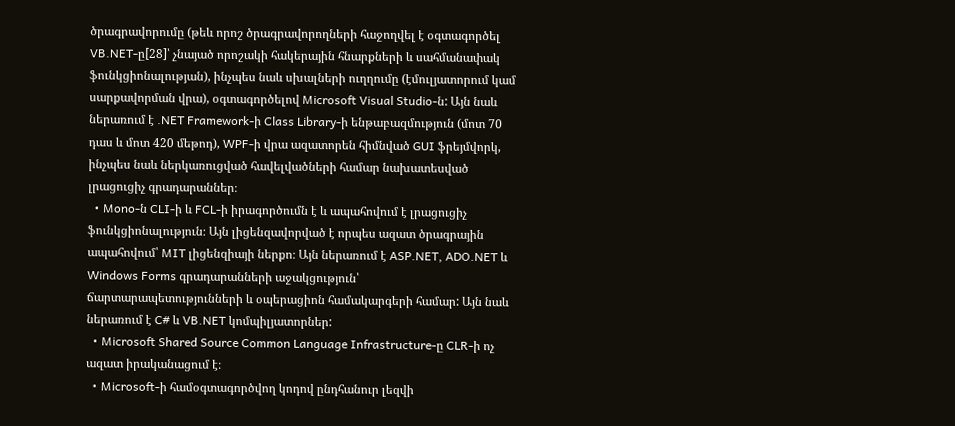ծրագրավորումը (թեև որոշ ծրագրավորողների հաջողվել է օգտագործել VB.NET-ը[28]՝ չնայած որոշակի հակերային հնարքների և սահմանափակ ֆունկցիոնալության), ինչպես նաև սխալների ուղղումը (էմուլյատորում կամ սարքավորման վրա), օգտագործելով Microsoft Visual Studio-ն: Այն նաև ներառում է .NET Framework-ի Class Library-ի ենթաբազմություն (մոտ 70 դաս և մոտ 420 մեթոդ), WPF-ի վրա ազատորեն հիմնված GUI ֆրեյմվորկ, ինչպես նաև ներկառուցված հավելվածների համար նախատեսված լրացուցիչ գրադարաններ։
  • Mono-ն CLI-ի և FCL-ի իրագործումն է և ապահովում է լրացուցիչ ֆունկցիոնալություն։ Այն լիցենզավորված է որպես ազատ ծրագրային ապահովում՝ MIT լիցենզիայի ներքո։ Այն ներառում է ASP.NET, ADO.NET և Windows Forms գրադարանների աջակցություն՝ ճարտարապետությունների և օպերացիոն համակարգերի համար: Այն նաև ներառում է C# և VB.NET կոմպիլյատորներ:
  • Microsoft Shared Source Common Language Infrastructure-ը CLR-ի ոչ ազատ իրականացում է։
  • Microsoft-ի համօգտագործվող կոդով ընդհանուր լեզվի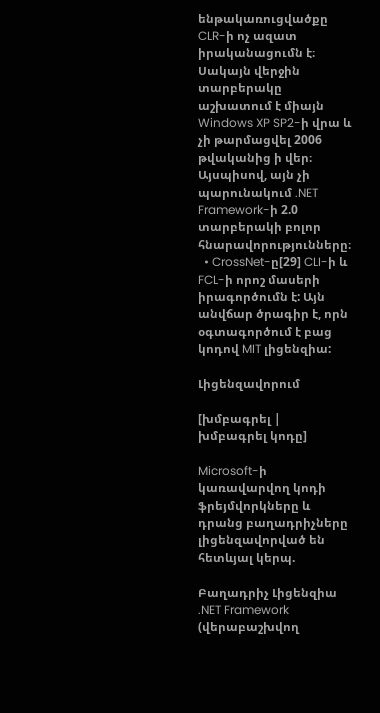ենթակառուցվածքը CLR-ի ոչ ազատ իրականացումն է։ Սակայն վերջին տարբերակը աշխատում է միայն Windows XP SP2-ի վրա և չի թարմացվել 2006 թվականից ի վեր։ Այսպիսով, այն չի պարունակում .NET Framework-ի 2.0 տարբերակի բոլոր հնարավորությունները։
  • CrossNet-ը[29] CLI-ի և FCL-ի որոշ մասերի իրագործումն է: Այն անվճար ծրագիր է, որն օգտագործում է բաց կոդով MIT լիցենզիա:

Լիցենզավորում

[խմբագրել | խմբագրել կոդը]

Microsoft-ի կառավարվող կոդի ֆրեյմվորկները և դրանց բաղադրիչները լիցենզավորված են հետևյալ կերպ.

Բաղադրիչ Լիցենզիա
.NET Framework (վերաբաշխվող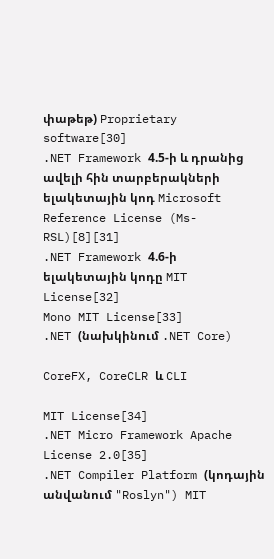փաթեթ) Proprietary software[30]
.NET Framework 4.5-ի և դրանից ավելի հին տարբերակների ելակետային կոդ Microsoft Reference License (Ms-RSL)[8][31]
.NET Framework 4.6-ի ելակետային կոդը MIT License[32]
Mono MIT License[33]
.NET (նախկինում .NET Core)

CoreFX, CoreCLR և CLI

MIT License[34]
.NET Micro Framework Apache License 2.0[35]
.NET Compiler Platform (կոդային անվանում "Roslyn") MIT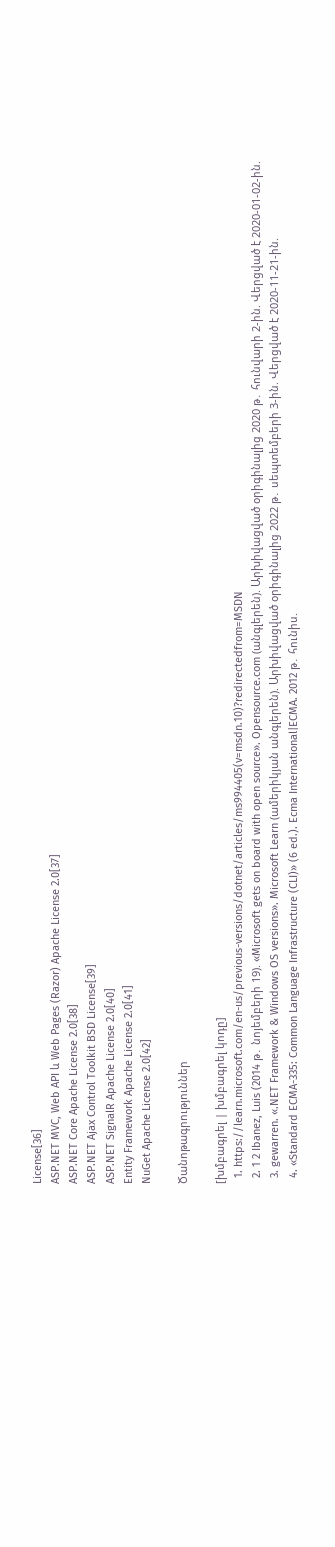License[36]
ASP.NET MVC, Web API և Web Pages (Razor) Apache License 2.0[37]
ASP.NET Core Apache License 2.0[38]
ASP.NET Ajax Control Toolkit BSD License[39]
ASP.NET SignalR Apache License 2.0[40]
Entity Framework Apache License 2.0[41]
NuGet Apache License 2.0[42]

Ծանոթագրություններ

[խմբագրել | խմբագրել կոդը]
  1. https://learn.microsoft.com/en-us/previous-versions/dotnet/articles/ms994405(v=msdn.10)?redirectedfrom=MSDN
  2. 1 2 Ibanez, Luis (2014 թ․ նոյեմբերի 19). «Microsoft gets on board with open source». Opensource.com (անգլերեն). Արխիվացված օրիգինալից 2020 թ․ հունվարի 2-ին. Վերցված է 2020-01-02-ին.
  3. gewarren. «.NET Framework & Windows OS versions». Microsoft Learn (ամերիկյան անգլերեն). Արխիվացված օրիգինալից 2022 թ․ սեպտեմբերի 3-ին. Վերցված է 2020-11-21-ին.
  4. «Standard ECMA-335: Common Language Infrastructure (CLI)» (6 ed.). Ecma International|ECMA. 2012 թ․ հունիս.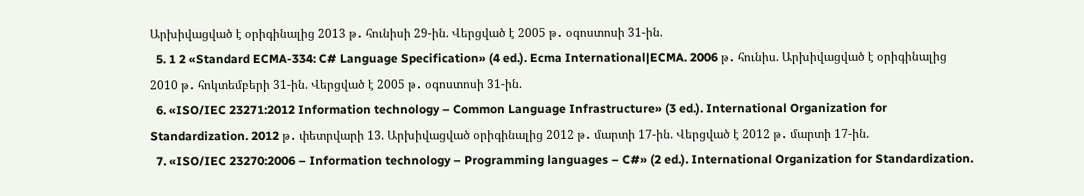Արխիվացված է օրիգինալից 2013 թ․ հունիսի 29-ին. Վերցված է 2005 թ․ օգոստոսի 31-ին.
  5. 1 2 «Standard ECMA-334: C# Language Specification» (4 ed.). Ecma International|ECMA. 2006 թ․ հունիս. Արխիվացված է օրիգինալից 2010 թ․ հոկտեմբերի 31-ին. Վերցված է 2005 թ․ օգոստոսի 31-ին.
  6. «ISO/IEC 23271:2012 Information technology – Common Language Infrastructure» (3 ed.). International Organization for Standardization. 2012 թ․ փետրվարի 13. Արխիվացված օրիգինալից 2012 թ․ մարտի 17-ին. Վերցված է 2012 թ․ մարտի 17-ին.
  7. «ISO/IEC 23270:2006 – Information technology – Programming languages – C#» (2 ed.). International Organization for Standardization.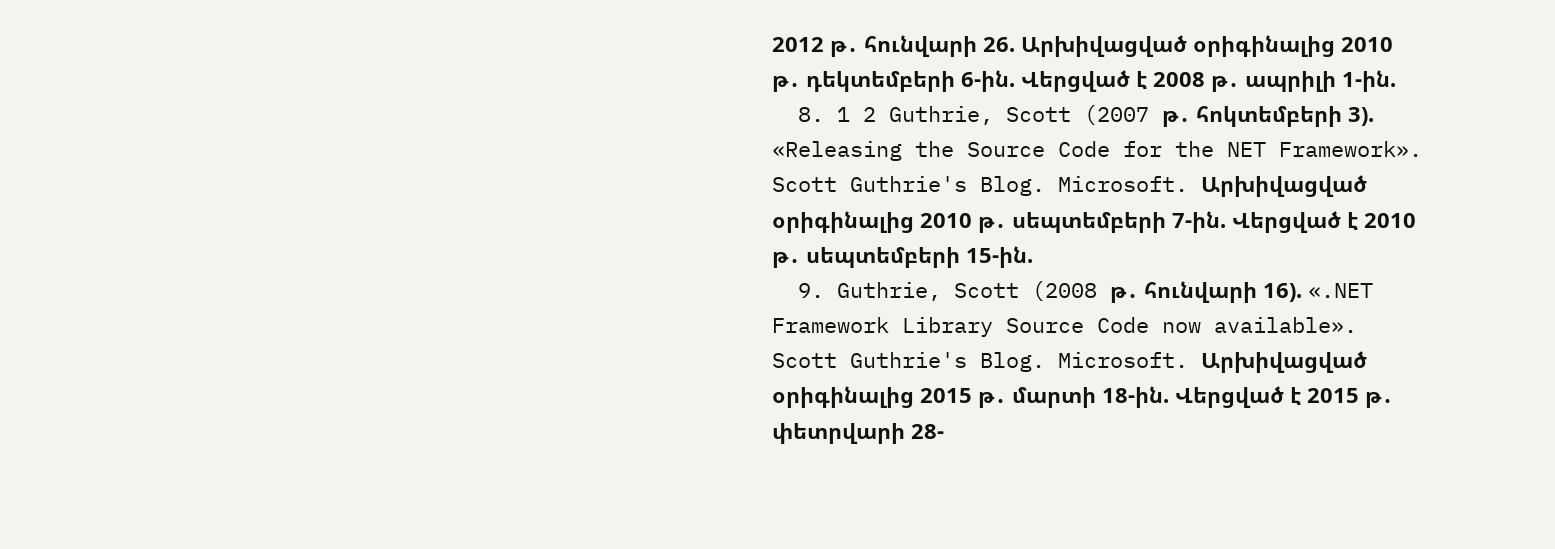2012 թ․ հունվարի 26. Արխիվացված օրիգինալից 2010 թ․ դեկտեմբերի 6-ին. Վերցված է 2008 թ․ ապրիլի 1-ին.
  8. 1 2 Guthrie, Scott (2007 թ․ հոկտեմբերի 3). «Releasing the Source Code for the NET Framework». Scott Guthrie's Blog. Microsoft. Արխիվացված օրիգինալից 2010 թ․ սեպտեմբերի 7-ին. Վերցված է 2010 թ․ սեպտեմբերի 15-ին.
  9. Guthrie, Scott (2008 թ․ հունվարի 16). «.NET Framework Library Source Code now available». Scott Guthrie's Blog. Microsoft. Արխիվացված օրիգինալից 2015 թ․ մարտի 18-ին. Վերցված է 2015 թ․ փետրվարի 28-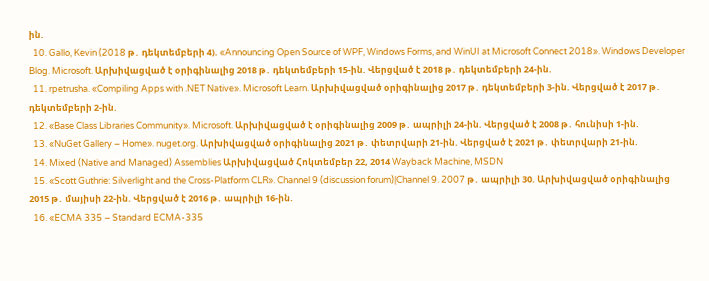ին.
  10. Gallo, Kevin (2018 թ․ դեկտեմբերի 4). «Announcing Open Source of WPF, Windows Forms, and WinUI at Microsoft Connect 2018». Windows Developer Blog. Microsoft. Արխիվացված է օրիգինալից 2018 թ․ դեկտեմբերի 15-ին. Վերցված է 2018 թ․ դեկտեմբերի 24-ին.
  11. rpetrusha. «Compiling Apps with .NET Native». Microsoft Learn. Արխիվացված օրիգինալից 2017 թ․ դեկտեմբերի 3-ին. Վերցված է 2017 թ․ դեկտեմբերի 2-ին.
  12. «Base Class Libraries Community». Microsoft. Արխիվացված է օրիգինալից 2009 թ․ ապրիլի 24-ին. Վերցված է 2008 թ․ հունիսի 1-ին.
  13. «NuGet Gallery – Home». nuget.org. Արխիվացված օրիգինալից 2021 թ․ փետրվարի 21-ին. Վերցված է 2021 թ․ փետրվարի 21-ին.
  14. Mixed (Native and Managed) Assemblies Արխիվացված Հոկտեմբեր 22, 2014 Wayback Machine, MSDN
  15. «Scott Guthrie: Silverlight and the Cross-Platform CLR». Channel 9 (discussion forum)|Channel 9. 2007 թ․ ապրիլի 30. Արխիվացված օրիգինալից 2015 թ․ մայիսի 22-ին. Վերցված է 2016 թ․ ապրիլի 16-ին.
  16. «ECMA 335 – Standard ECMA-335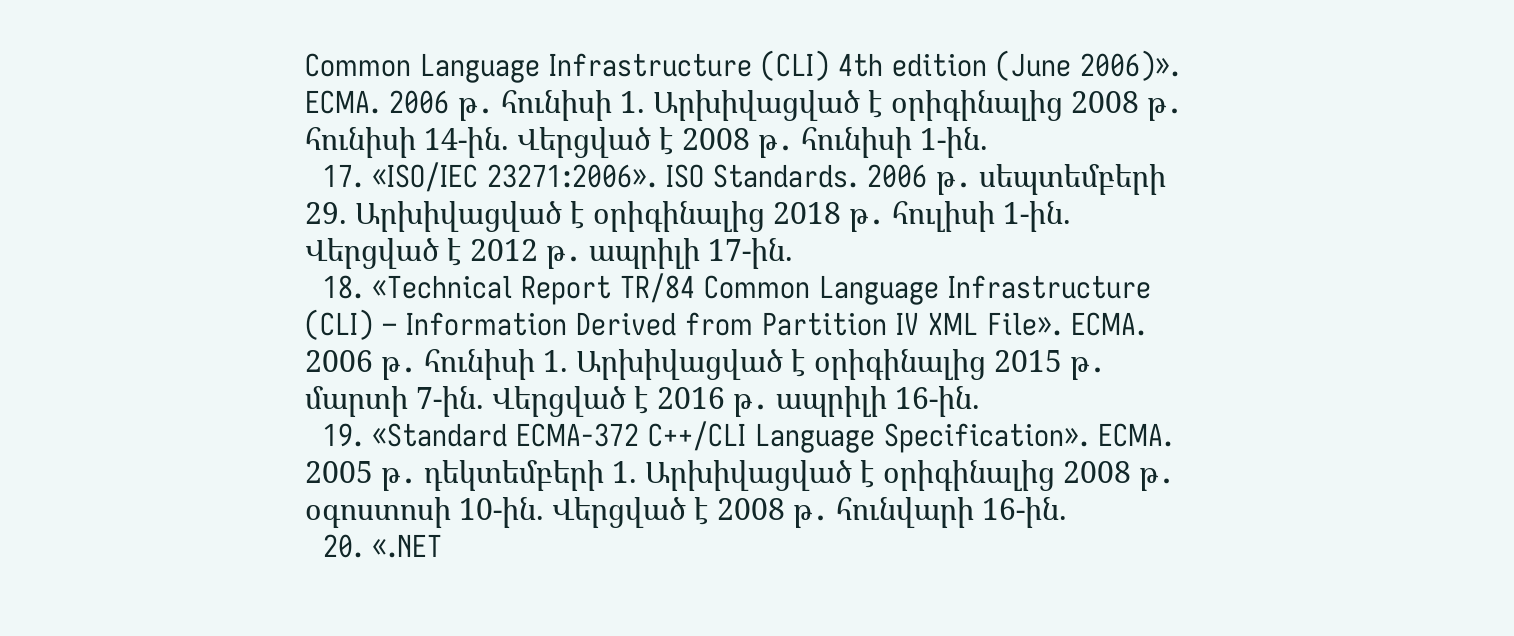Common Language Infrastructure (CLI) 4th edition (June 2006)». ECMA. 2006 թ․ հունիսի 1. Արխիվացված է օրիգինալից 2008 թ․ հունիսի 14-ին. Վերցված է 2008 թ․ հունիսի 1-ին.
  17. «ISO/IEC 23271:2006». ISO Standards. 2006 թ․ սեպտեմբերի 29. Արխիվացված է օրիգինալից 2018 թ․ հուլիսի 1-ին. Վերցված է 2012 թ․ ապրիլի 17-ին.
  18. «Technical Report TR/84 Common Language Infrastructure (CLI) – Information Derived from Partition IV XML File». ECMA. 2006 թ․ հունիսի 1. Արխիվացված է օրիգինալից 2015 թ․ մարտի 7-ին. Վերցված է 2016 թ․ ապրիլի 16-ին.
  19. «Standard ECMA-372 C++/CLI Language Specification». ECMA. 2005 թ․ դեկտեմբերի 1. Արխիվացված է օրիգինալից 2008 թ․ օգոստոսի 10-ին. Վերցված է 2008 թ․ հունվարի 16-ին.
  20. «.NET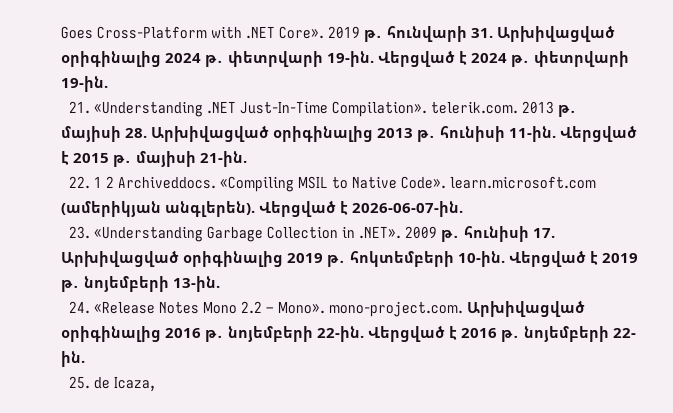Goes Cross-Platform with .NET Core». 2019 թ․ հունվարի 31. Արխիվացված օրիգինալից 2024 թ․ փետրվարի 19-ին. Վերցված է 2024 թ․ փետրվարի 19-ին.
  21. «Understanding .NET Just-In-Time Compilation». telerik.com. 2013 թ․ մայիսի 28. Արխիվացված օրիգինալից 2013 թ․ հունիսի 11-ին. Վերցված է 2015 թ․ մայիսի 21-ին.
  22. 1 2 Archiveddocs. «Compiling MSIL to Native Code». learn.microsoft.com (ամերիկյան անգլերեն). Վերցված է 2026-06-07-ին.
  23. «Understanding Garbage Collection in .NET». 2009 թ․ հունիսի 17. Արխիվացված օրիգինալից 2019 թ․ հոկտեմբերի 10-ին. Վերցված է 2019 թ․ նոյեմբերի 13-ին.
  24. «Release Notes Mono 2.2 – Mono». mono-project.com. Արխիվացված օրիգինալից 2016 թ․ նոյեմբերի 22-ին. Վերցված է 2016 թ․ նոյեմբերի 22-ին.
  25. de Icaza,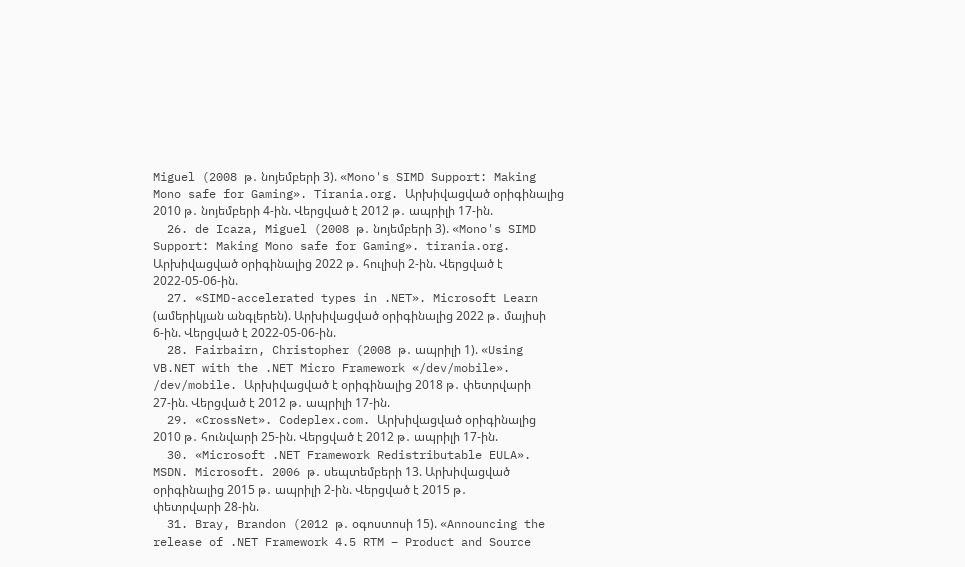Miguel (2008 թ․ նոյեմբերի 3). «Mono's SIMD Support: Making Mono safe for Gaming». Tirania.org. Արխիվացված օրիգինալից 2010 թ․ նոյեմբերի 4-ին. Վերցված է 2012 թ․ ապրիլի 17-ին.
  26. de Icaza, Miguel (2008 թ․ նոյեմբերի 3). «Mono's SIMD Support: Making Mono safe for Gaming». tirania.org. Արխիվացված օրիգինալից 2022 թ․ հուլիսի 2-ին. Վերցված է 2022-05-06-ին.
  27. «SIMD-accelerated types in .NET». Microsoft Learn (ամերիկյան անգլերեն). Արխիվացված օրիգինալից 2022 թ․ մայիսի 6-ին. Վերցված է 2022-05-06-ին.
  28. Fairbairn, Christopher (2008 թ․ ապրիլի 1). «Using VB.NET with the .NET Micro Framework «/dev/mobile». /dev/mobile. Արխիվացված է օրիգինալից 2018 թ․ փետրվարի 27-ին. Վերցված է 2012 թ․ ապրիլի 17-ին.
  29. «CrossNet». Codeplex.com. Արխիվացված օրիգինալից 2010 թ․ հունվարի 25-ին. Վերցված է 2012 թ․ ապրիլի 17-ին.
  30. «Microsoft .NET Framework Redistributable EULA». MSDN. Microsoft. 2006 թ․ սեպտեմբերի 13. Արխիվացված օրիգինալից 2015 թ․ ապրիլի 2-ին. Վերցված է 2015 թ․ փետրվարի 28-ին.
  31. Bray, Brandon (2012 թ․ օգոստոսի 15). «Announcing the release of .NET Framework 4.5 RTM – Product and Source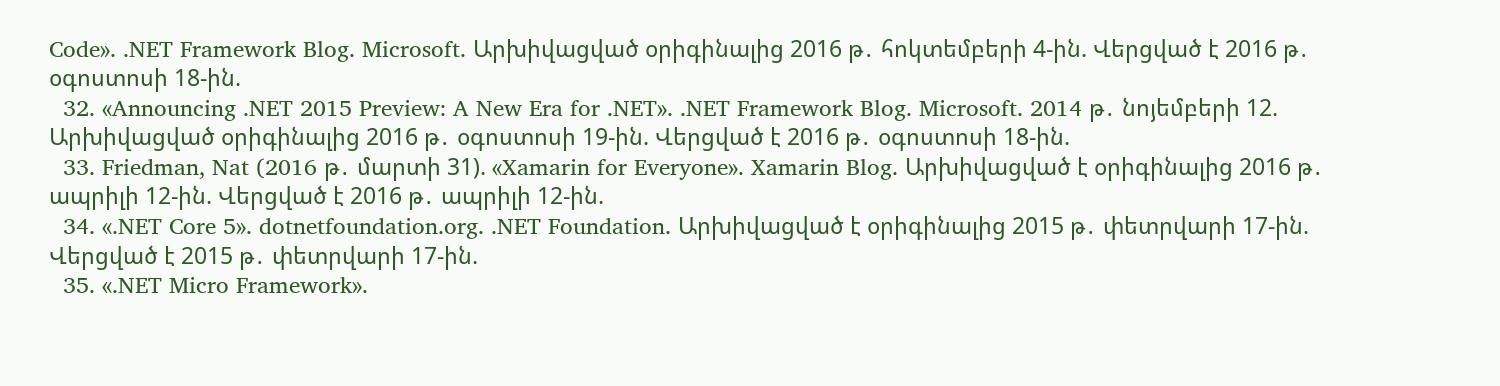Code». .NET Framework Blog. Microsoft. Արխիվացված օրիգինալից 2016 թ․ հոկտեմբերի 4-ին. Վերցված է 2016 թ․ օգոստոսի 18-ին.
  32. «Announcing .NET 2015 Preview: A New Era for .NET». .NET Framework Blog. Microsoft. 2014 թ․ նոյեմբերի 12. Արխիվացված օրիգինալից 2016 թ․ օգոստոսի 19-ին. Վերցված է 2016 թ․ օգոստոսի 18-ին.
  33. Friedman, Nat (2016 թ․ մարտի 31). «Xamarin for Everyone». Xamarin Blog. Արխիվացված է օրիգինալից 2016 թ․ ապրիլի 12-ին. Վերցված է 2016 թ․ ապրիլի 12-ին.
  34. «.NET Core 5». dotnetfoundation.org. .NET Foundation. Արխիվացված է օրիգինալից 2015 թ․ փետրվարի 17-ին. Վերցված է 2015 թ․ փետրվարի 17-ին.
  35. «.NET Micro Framework».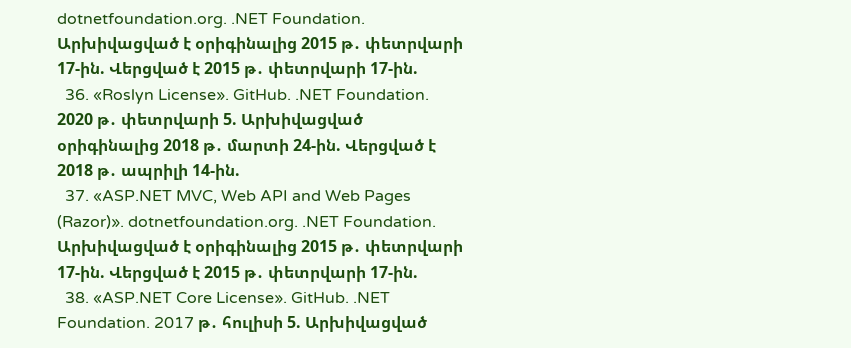dotnetfoundation.org. .NET Foundation. Արխիվացված է օրիգինալից 2015 թ․ փետրվարի 17-ին. Վերցված է 2015 թ․ փետրվարի 17-ին.
  36. «Roslyn License». GitHub. .NET Foundation. 2020 թ․ փետրվարի 5. Արխիվացված օրիգինալից 2018 թ․ մարտի 24-ին. Վերցված է 2018 թ․ ապրիլի 14-ին.
  37. «ASP.NET MVC, Web API and Web Pages (Razor)». dotnetfoundation.org. .NET Foundation. Արխիվացված է օրիգինալից 2015 թ․ փետրվարի 17-ին. Վերցված է 2015 թ․ փետրվարի 17-ին.
  38. «ASP.NET Core License». GitHub. .NET Foundation. 2017 թ․ հուլիսի 5. Արխիվացված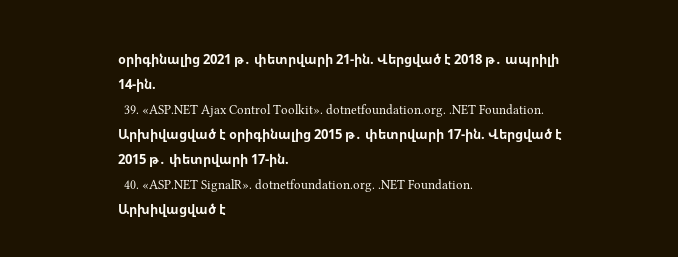օրիգինալից 2021 թ․ փետրվարի 21-ին. Վերցված է 2018 թ․ ապրիլի 14-ին.
  39. «ASP.NET Ajax Control Toolkit». dotnetfoundation.org. .NET Foundation. Արխիվացված է օրիգինալից 2015 թ․ փետրվարի 17-ին. Վերցված է 2015 թ․ փետրվարի 17-ին.
  40. «ASP.NET SignalR». dotnetfoundation.org. .NET Foundation. Արխիվացված է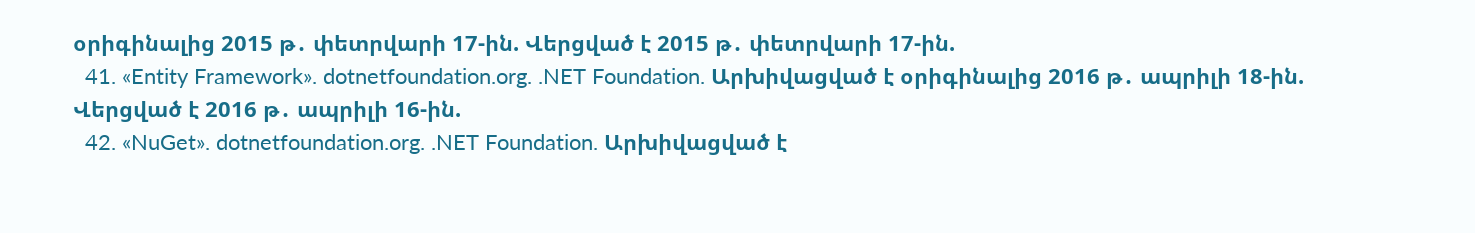օրիգինալից 2015 թ․ փետրվարի 17-ին. Վերցված է 2015 թ․ փետրվարի 17-ին.
  41. «Entity Framework». dotnetfoundation.org. .NET Foundation. Արխիվացված է օրիգինալից 2016 թ․ ապրիլի 18-ին. Վերցված է 2016 թ․ ապրիլի 16-ին.
  42. «NuGet». dotnetfoundation.org. .NET Foundation. Արխիվացված է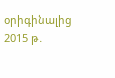օրիգինալից 2015 թ․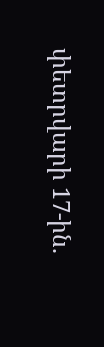փետրվարի 17-ին.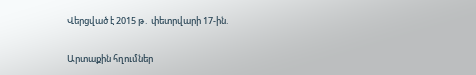Վերցված է 2015 թ․ փետրվարի 17-ին.

Արտաքին հղումներ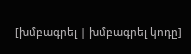[խմբագրել | խմբագրել կոդը]